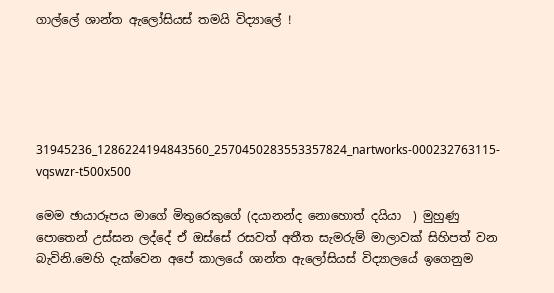ගාල්ලේ ශාන්ත ඇලෝසියස් තමයි විද්‍යාලේ !





31945236_1286224194843560_2570450283553357824_nartworks-000232763115-vqswzr-t500x500

මෙම ඡායාරූපය මාගේ මිතුරෙකුගේ (දයානන්ද නොහොත් දයියා  ) මුහුණු පොතෙන් උස්සන ලද්දේ ඒ ඔස්සේ රසවත් අතීත සැමරුම් මාලාවක් සිහිපත් වන බැවිනි.මෙහි දැක්වෙන අපේ කාලයේ ශාන්ත ඇලෝසියස් විද්‍යාලයේ ඉගෙනුම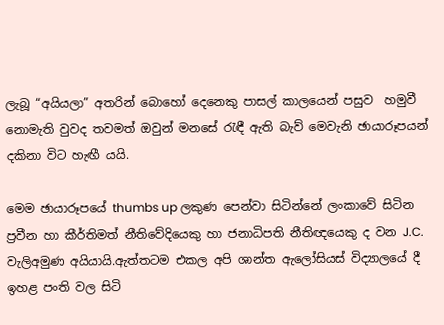ලැබූ “අයියලා” අතරින් බොහෝ දෙනෙකු පාසල් කාලයෙන් පසුව  හමුවී නොමැති වුවද තවමත් ඔවුන් මනසේ රැඳී ඇති බැව් මෙවැනි ඡායාරූපයන් දකිනා විට හැඟී යයි.

මෙම ඡායාරූපයේ thumbs up ලකුණ පෙන්වා සිටින්නේ ලංකාවේ සිටින ප්‍රවීන හා කීර්තිමත් නීතිවේදියෙකු හා ජනාධිපති නීතිඥයෙකු ද වන J.C. වැලිඅමුණ අයියායි.ඇත්තටම එකල අපි ශාන්ත ඇලෝසියස් විද්‍යාලයේ දී ඉහළ පංති වල සිටි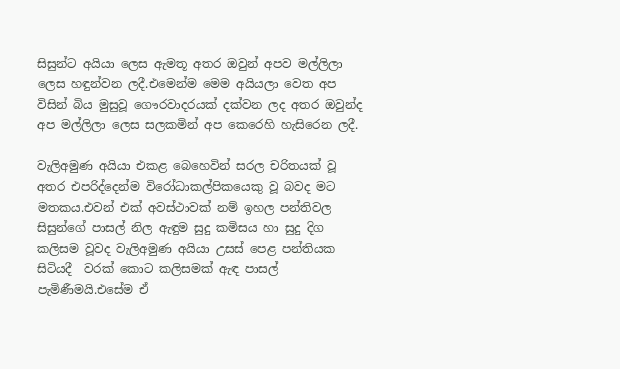සිසුන්ට අයියා ලෙස ඇමතූ අතර ඔවුන් අපව මල්ලිලා ලෙස හඳුන්වන ලදී.එමෙන්ම මෙම අයියලා වෙත අප විසින් බිය මුසුවූ ගෞරවාදරයක් දක්වන ලද අතර ඔවුන්ද අප මල්ලිලා ලෙස සලකමින් අප කෙරෙහි හැසිරෙන ලදී.

වැලිඅමුණ අයියා එකළ බෙහෙවින් සරල චරිතයක් වූ අතර එපරිද්දෙන්ම විරෝධාකල්පිකයෙකු වූ බවද මට මතකය.එවන් එක් අවස්ථාවක් නම් ඉහල පන්තිවල සිසුන්ගේ පාසල් නිල ඇඳුම සුදු කමිසය හා සුදු දිග කලිසම වූවද වැලිඅමුණ අයියා උසස් පෙළ පන්තියක සිටියදී  වරක් කොට කලිසමක් ඇඳ පාසල් පැමිණීමයි.එසේම ඒ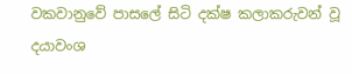වකවානුවේ පාසලේ සිටි දක්ෂ කලාකරුවන් වූ දයාවංශ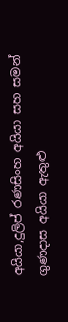අයියා,දුලිප් රණසිංහ අයියා සහ සමන් ගුණදාස අයියා ඇතුළු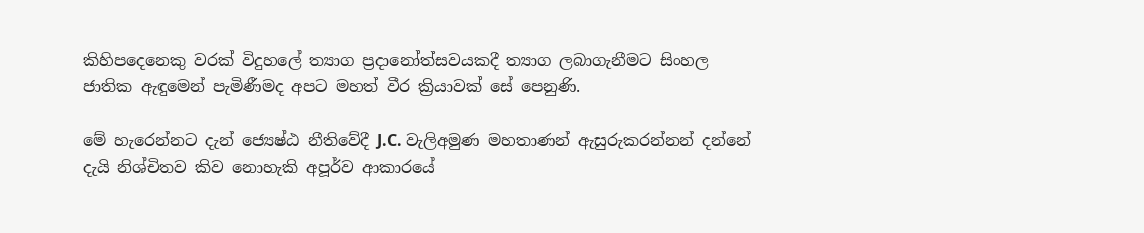කිහිපදෙනෙකු වරක් විදුහලේ ත්‍යාග ප්‍රදානෝත්සවයකදී ත්‍යාග ලබාගැනීමට සිංහල ජාතික ඇඳුමෙන් පැමිණීමද අපට මහත් වීර ක්‍රියාවක් සේ පෙනුණි.

මේ හැරෙන්නට දැන් ජ්‍යෙෂ්ඨ නීතිවේදී J.C. වැලිඅමුණ මහතාණන් ඇසුරුකරන්නන් දන්නේ දැයි නිශ්චිතව කිව නොහැකි අපූර්ව ආකාරයේ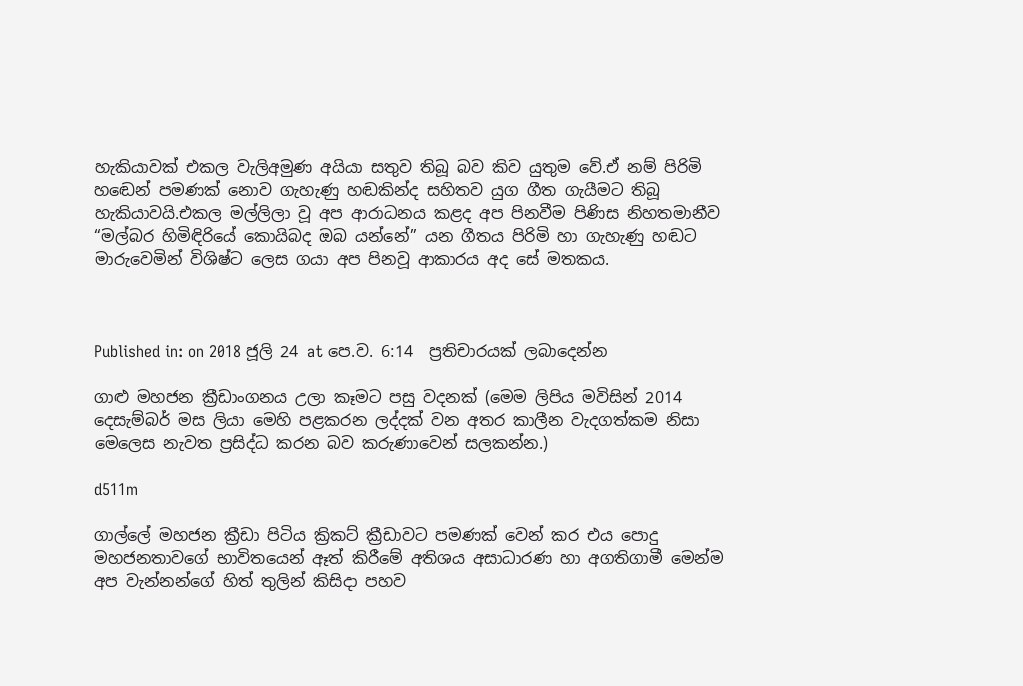හැකියාවක් එකල වැලිඅමුණ අයියා සතුව තිබූ බව කිව යුතුම වේ.ඒ නම් පිරිමි හඬෙන් පමණක් නොව ගැහැණු හඬකින්ද සහිතව යුග ගීත ගැයීමට තිබූ හැකියාවයි.එකල මල්ලිලා වූ අප ආරාධනය කළද අප පිනවීම පිණිස නිහතමානීව “මල්බර හිමිඳිරියේ කොයිබද ඔබ යන්නේ” යන ගීතය පිරිමි හා ගැහැණු හඬට මාරුවෙමින් විශිෂ්ට ලෙස ගයා අප පිනවූ ආකාරය අද සේ මතකය.



Published in: on 2018 ජූලි 24 at පෙ.ව. 6:14  ප්‍රතිචාරයක් ලබාදෙන්න

ගාළු මහජන ක්‍රීඩාංගනය උලා කෑමට පසු වදනක් (මෙම ලිපිය මවිසින් 2014 දෙසැම්බර් මස ලියා මෙහි පළකරන ලද්දක් වන අතර කාලීන වැදගත්කම නිසා මෙලෙස නැවත ප්‍රසිද්ධ කරන බව කරුණාවෙන් සලකන්න.)

d511m

ගාල්ලේ මහජන ක්‍රීඩා පිටිය ක්‍රිකට් ක්‍රීඩාවට පමණක් වෙන් කර එය පොදු මහජනතාවගේ භාවිතයෙන් ඈත් කිරීමේ අතිශය අසාධාරණ හා අගතිගාමී මෙන්ම අප වැන්නන්ගේ හිත් තුලින් කිසිදා පහව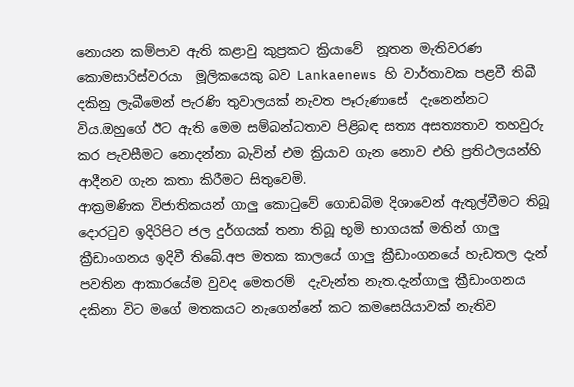නොයන කම්පාව ඇති කළාවු කුප්‍රකට ක්‍රියාවේ  නූතන මැතිවරණ කොමසාරිස්වරයා  මූලිකයෙකු බව Lankaenews හි වාර්තාවක පළවී තිබී දකිනු ලැබීමෙන් පැරණි තුවාලයක් නැවත පෑරුණාසේ  දැනෙන්නට විය.ඔහුගේ ඊට ඇති මෙම සම්බන්ධතාව පිළිබඳ සත්‍ය අසත්‍යතාව තහවුරු කර පැවසීමට නොදන්නා බැවින් එම ක්‍රියාව ගැන නොව එහි ප්‍රතිථලයන්හි ආදීනව ගැන කතා කිරීමට සිතුවෙමි.
ආක්‍රමණික විජාතිකයන් ග‍ාලු කොටුවේ ගොඩබිම දිශාවෙන් ඇතුල්වීමට තිබූ දොරටුව ඉදිරිපිට ජල දුර්ගයක් තනා තිබූ භූ‍මි භාගයක් මතින් ගාලු ක්‍රීඩාංගනය ඉදිවී තිබේ.අප මතක කාලයේ ගාලු ක්‍රීඩාංගන‍යේ හැඩතල දැන් පවතින ආකාරයේම වුවද මෙතරම්  දැවැන්ත නැත.දැන්ගාලු ක්‍රීඩාංගනය දකිනා විට මගේ මතකයට නැගෙන්නේ කට කමසෙයියාවක් නැතිව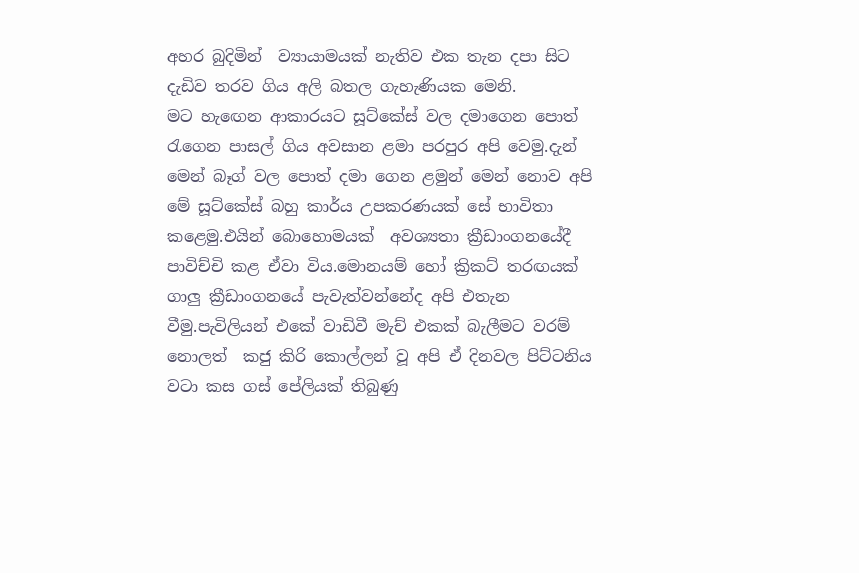අහර බුදිමින්  ව්‍යායාමයක් නැතිව එක තැන දපා සිට දැඩිව තරව ගිය අලි බතල ගැහැණියක මෙනි.
මට හැඟෙන ආකාරයට සූට්කේස් වල දමාගෙන පොත් රැගෙන පාසල් ගිය අවසාන ළමා පරපුර අපි වෙමු.දැන් මෙන් බෑග් වල පොත් දමා ගෙන ළමුන් මෙන් නොව අපි මේ සූට්කේස් බහු කාර්ය උපකරණයක් සේ භාවිතා කළෙමු.එයින් බොහොමයක්  අවශ්‍යතා ක්‍රීඩාංගනයේදී පාවිච්චි කළ ඒවා විය.මොනයම් හෝ ක්‍රිකට් තරඟයක් ගාලු ක්‍රීඩාංගනයේ පැවැත්වන්නේද අපි එතැන වීමු.පැවිලියන් එකේ වාඩිවී මැච් එකක් බැලීමට වරම් නොලත්  කජු කිරි කොල්ලන් වූ අපි ඒ දිනවල පිට්ටනිය වටා කස ගස් පේලියක් තිබුණු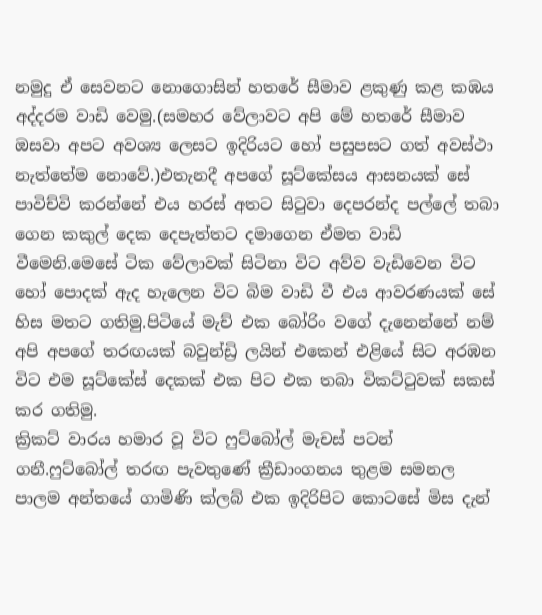නමුදු ඒ සෙවනට නොගොසින් හතරේ සීමාව ළකුණු කළ කඹය අද්දරම වාඩි වෙමු.(සමහර වේලාවට අපි මේ හතරේ සීමාව ඔසවා අපට අවශ්‍ය ලෙසට ඉදිරියට හෝ පසුපසට ගත් අවස්ථා නැත්තේම නොවේ.)එතැනදී අපගේ සූට්කේසය ආසනයක් සේ පාවිච්වි කරන්නේ එය හරස් අතට සිටුවා දෙපරන්ද පල්ලේ තබා  ගෙන කකුල් දෙක දෙපැත්තට දමාගෙන ඒමත වාඩි වීමෙනි.මෙසේ ටික‍ වේලාවක් සිටිනා විට අව්ව වැඩිවෙන විට හෝ පොදක් ඇද හැලෙන විට බිම වාඩි වී එය ආවරණයක් සේ හිස මතට ගතිමු.පිටියේ මැච් එක බෝරිං ව‍ගේ දැනෙන්නේ නම් අපි අපගේ තරඟයක් බවුන්ඩ්‍රි ලයින් එකෙන් එළියේ සිට අරඹන විට එම සූට්කේස් දෙකක් එක පිට එක තබා විකට්ටුවක් සකස් කර ගතිමු.
ක්‍රිකට් වාරය හමාර වූ විට ෆුට්බෝල් මැචස් පටන් ගනී.ෆුට්බෝල් තරඟ පැවතුණේ ක්‍රීඩාංගනය තුළම සමනල පාලම අන්තයේ ගාමිණි ක්ලබ් එක ඉදිරිපිට කොටසේ මිස දැන්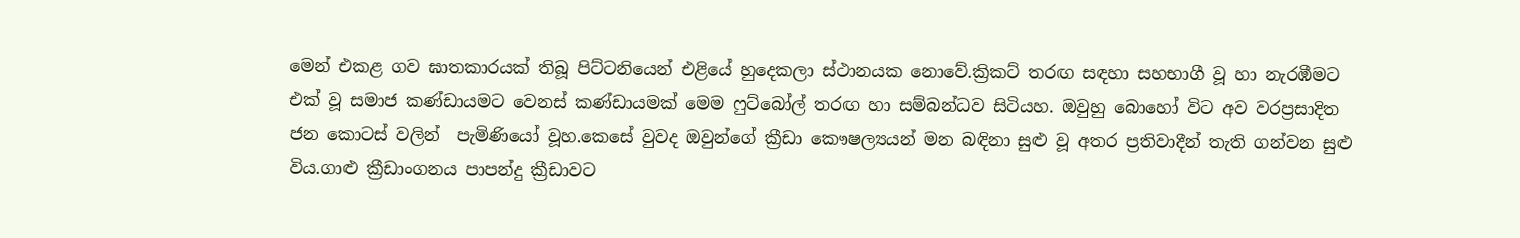මෙන් එකළ ගව ඝාතකාරයක් තිබූ පිට්ටනියෙන් එළියේ හුදෙකලා ස්ථානයක නොවේ.ක්‍රිකට් තරඟ සඳහා සහභාගී වූ හ‍ා නැරඹීමට එක් වූ සමාජ කණ්ඩායමට වෙනස් කණ්ඩායමක් මෙම ෆුට්බෝල් තරඟ හා සම්බන්ධව සිටියහ. ඔවුහු බොහෝ විට අව වරප්‍රසාදිත ජන කොටස් වලින්  පැමිණියෝ වූහ.කෙසේ වුවද ඔවුන්ගේ ක්‍රීඩා කෞෂල්‍යයන් මන බඳිනා සුළු වූ අතර ප්‍රතිවාදීන් තැති ගන්වන සුළු විය.ගාළු ක්‍රීඩාංගනය පාපන්දු ක්‍රීඩාවට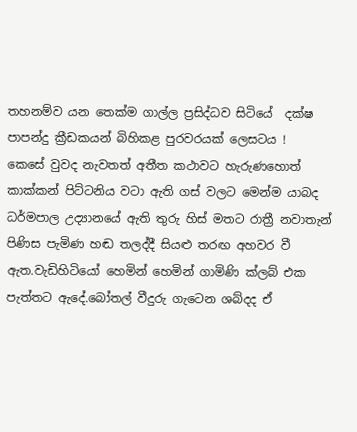තහනම්ව යන තෙක්ම ගාල්ල ප්‍රසිද්ධව සිටියේ  දක්ෂ පාපන්දු ක්‍රීඩකයන් බිහිකළ පුරවරයක් ‍ලෙසටය !
කෙසේ වුවද නැවතත් අතීත කථාවට හැරුණහොත් කාක්කන් පිට්ටනිය වටා ඇති ගස් වලට මෙන්ම යාබද ධර්මපාල උද්‍යානයේ ඇති තුරු හිස් මතට රාත්‍රී නවාතැන් පිණිස පැමිණ හඬ තලද්දී සියළු තරඟ අහවර වී ඇත.වැඩිහිටියෝ හෙමින් හෙමින් ගාමිණි ක්ලබ් එක පැත්තට ඇදේ.බෝතල් වීදුරු ගැටෙන ශබ්දද ඒ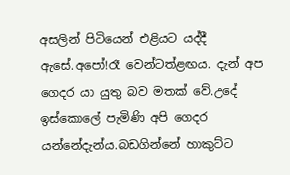අසලින් පිටියෙන් එළියට යද්දී ඇසේ.අපෝ!රෑ වෙන්ටත්ළඟය. දැන් අප ගෙදර යා යුතු බව මතක් වේ.උදේ ඉස්කොලේ පැමිණි අපි ගෙදර යන්නේදැන්ය.බඩගින්නේ හාකුට්ට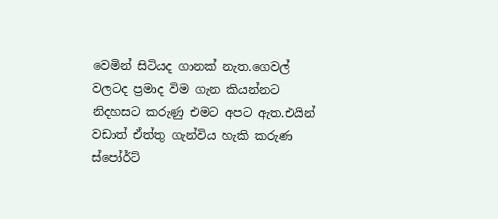වෙමින් සිටියද ගානක් නැත.ගෙවල් වලටද ප්‍රමාද විම ගැන කියන්නට නිදහසට කරුණු එමට අපට ඇත.එයින් වඩාත් ඒත්තු ගැන්විය හැකි කරුණ  ස්පෝර්ට්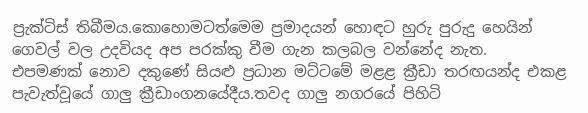ප්‍රැක්ටිස් තිබීමය.කොහොමටත්මෙම ප්‍රමාදයන් හොඳට හුරු පුරුදු හෙයින් ගෙවල් වල උදවියද අප පරක්කු වීම ගැන කලබල වන්නේද නැත.
එපමණක් නොව දකු‍ණේ සියළු ප්‍රධාන මට්ටමේ මළළ ක්‍රීඩා තරඟයන්ද එකළ පැවැත්වූයේ ගාලු ක්‍රීඩාංගනයේදීය.තවද ගාලු නගරයේ පිහිටි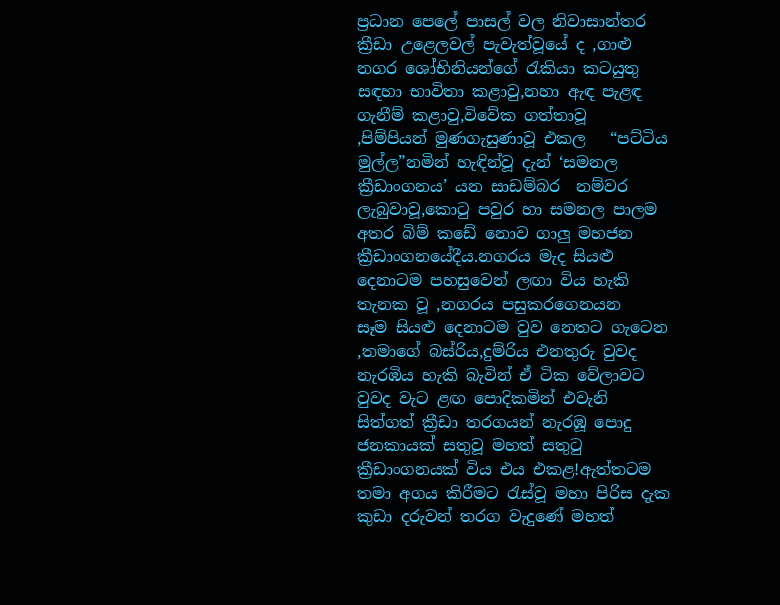ප්‍රධාන පෙලේ පාසල් වල නිවාසාන්තර ක්‍රීඩා උළෙලවල් පැවැත්වූයේ ද ,ගාළු නගර ශෝභිනියන්ගේ රැකියා කටයුතු සඳහා භාවිතා කළාවු,නහා ඇඳ පැළඳ ගැනීම් කළාවු,විවේක ගත්තාවූ  ,පිම්පියන් මුණගැසුණාවූ එකල   “පට්ටිය මුල්ල”නමින් හැඳින්වූ දැන් ‘සමනල  ක්‍රීඩාංගනය’ යන සාඩම්බර  නම්වර ලැබුවාවූ,කොටු පවුර හා සමනල පාලම අතර බිම් කඩේ නොව ගාලු මහජන ක්‍රීඩාංගනයේදීය.නගරය මැද සියළු දෙනාටම පහසුවෙන් ලඟා විය හැකි තැනක වූ ,නගරය පසුකරගෙනයන සෑම ‍සියළු දෙනාටම වුව නෙතට ගැටෙන ,තමාගේ බස්රිය,දුම්රිය එනතුරු වුවද නැරඹිය හැකි බැවින් ඒ ටික වේලාවට වුවද වැට ළඟ පොදිකමින් එවැනි සිත්ගත් ක්‍රීඩා තරගයන් නැරඹූ පොදු ජනකායක් සතුවූ මහත් සතුටු ක්‍රීඩාංගනයක් විය එය එකළ!ඇත්තටම තමා අගය කිරීමට රැස්වූ මහා පිරිස දැක කුඩා දරුවන් තරග වැදුණේ මහත්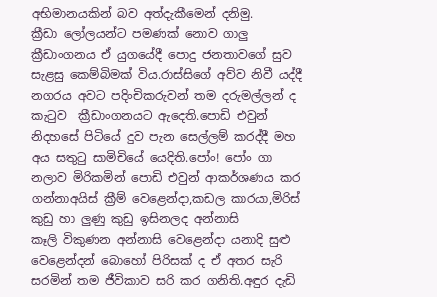අභිමානයකින් බව අත්දැකීමෙන් දනිමු.
ක්‍රීඩා ලෝලයන්ට පමණක් නොව ගාලු  ක්‍රීඩාංගනය ඒ යුගයේදී පොදු ජනතාවගේ සුව සැළසු කෙම්බිමක් විය.රාස්සිගේ අව්ව නිවී යද්දී නගරය අවට පදිංචිකරුවන් තම දරුමල්ලන් ද කැටුව  ක්‍රීඩාංගනයට ඇදෙති.පොඩි එවුන් නිදහසේ පිටි‍යේ දුව පැන සෙල්ලම් කරද්දී මහ අය සතුටු සාමිචියේ යෙදිති.පෝං! පෝං ගා නලාව මිරිකමින් පොඩි එවුන් ආකර්ශණය කර ගන්නාඅයිස් ක්‍රීම් වෙළෙන්දා,කඩල කාරයා,මිරිස් කුඩු හා ලුණු කුඩු ඉසිනලද අන්නාසි කෑලි ‍විකුණන අන්නාසි වෙළෙන්දා යනාදි සුළු වෙළෙන්දන් බොහෝ පිරිසක් ද ඒ අතර සැරි සරමින් තම ජීවිකාව සරි කර ගනිති.අඳුර දැඩි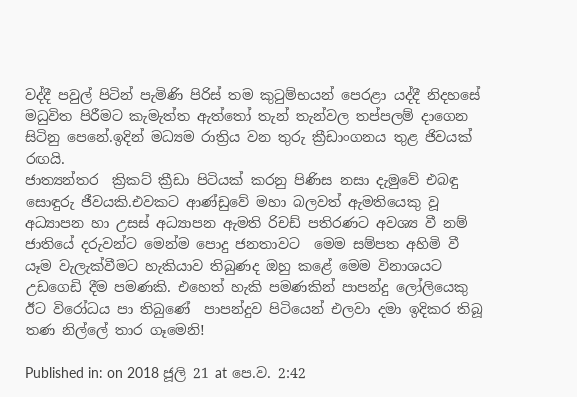වද්දී පවුල් පිටින් පැමිණි පිරිස් තම කුටුම්භයන් පෙරළා යද්දී නිදහසේ මධුවිත පිරීමට කැමැත්ත ඇත්තෝ තැන් තැන්වල තප්පලම් දාගෙන සිටිනු පෙනේ.ඉදින් මධ්‍යම රාත්‍රිය වන තුරු ‍ක්‍රීඩාංගනය තුළ ජිවයක් රඟයි.
ජාත්‍යන්තර  ක්‍රිකට් ක්‍රීඩා පිටියක් කරනු පිණිස නසා දැමුවේ එබඳු සොඳුරු ජීවයකි.එවකට ආණ්ඩුවේ මහා බලවත් ඇමතියෙකු වූ අධ්‍යාපන හා උසස් අධ්‍යාපන ඇමති රිචඩ් පතිරණට අවශ්‍ය වී නම් ජාතියේ දරුවන්ට මෙන්ම පොදු ජනතාවට  මෙම සම්පත අහිමි වී යෑම වැලැක්වීමට හැකියාව තිබුණද ඔහු කළේ මෙම විනාශයට උඩගෙඩි දීම පමණකි. එහෙත් හැකි පමණකින් පාපන්දු ලෝලියෙකු ඊට වි‍රෝධය පා තිබුණේ  පාපන්දුව පිටියෙන් එලවා දමා ඉදිකර තිබූ තණ නිල්ලේ තාර ගෑමෙනි!

Published in: on 2018 ජූලි 21 at පෙ.ව. 2:42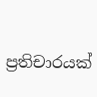ප්‍රතිචාරයක්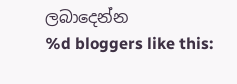ලබාදෙන්න
%d bloggers like this: